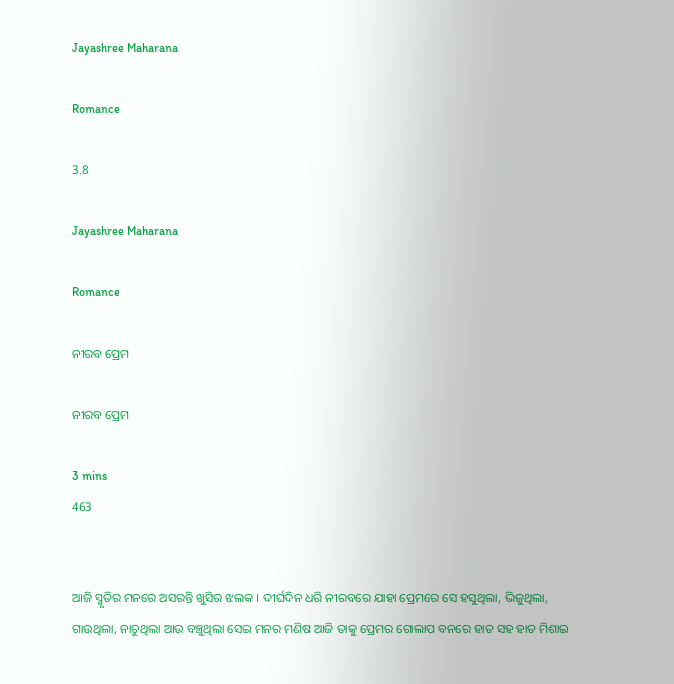Jayashree Maharana

Romance

3.8

Jayashree Maharana

Romance

ନୀରବ ପ୍ରେମ

ନୀରବ ପ୍ରେମ

3 mins
463


ଆଜି ସ୍ମୃତିର ମନରେ ଅସରନ୍ତି ଖୁସିର ଝଲକ । ଦୀର୍ଘଦିନ ଧରି ନୀରବରେ ଯାହା ପ୍ରେମରେ ସେ ହସୁଥିଲା, ଭିଜୁଥିଲା, ଗାଉଥିଲା, ନାଚୁଥିଲା ଆଉ ବଞ୍ଚୁଥିଲା ସେଇ ମନର ମଣିଷ ଆଜି ତାକୁ ପ୍ରେମର ଗୋଲାପ ବନରେ ହାତ ସହ ହାତ ମିଶାଇ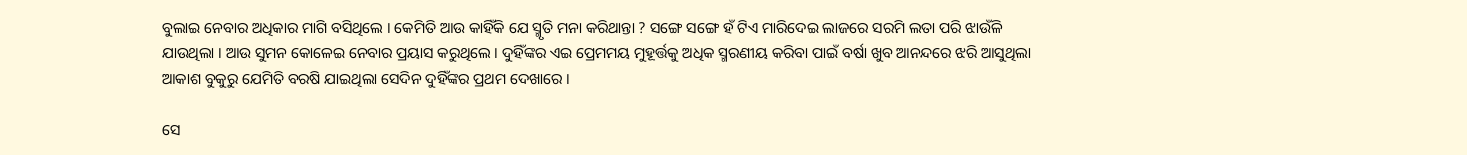ବୁଲାଇ ନେବାର ଅଧିକାର ମାଗି ବସିଥିଲେ । କେମିତି ଆଉ କାହିଁକି ଯେ ସ୍ମୃତି ମନା କରିଥାନ୍ତା ? ସଙ୍ଗେ ସଙ୍ଗେ ହଁ ଟିଏ ମାରିଦେଇ ଲାଜରେ ସରମି ଲତା ପରି ଝାଉଁଳି ଯାଉଥିଲା । ଆଉ ସୁମନ କୋଳେଇ ନେବାର ପ୍ରୟାସ କରୁଥିଲେ । ଦୁହିଁଙ୍କର ଏଇ ପ୍ରେମମୟ ମୁହୂର୍ତ୍ତକୁ ଅଧିକ ସ୍ମରଣୀୟ କରିବା ପାଇଁ ବର୍ଷା ଖୁବ ଆନନ୍ଦରେ ଝରି ଆସୁଥିଲା ଆକାଶ ବୁକୁରୁ ଯେମିତି ବରଷି ଯାଇଥିଲା ସେଦିନ ଦୁହିଁଙ୍କର ପ୍ରଥମ ଦେଖାରେ ।

ସେ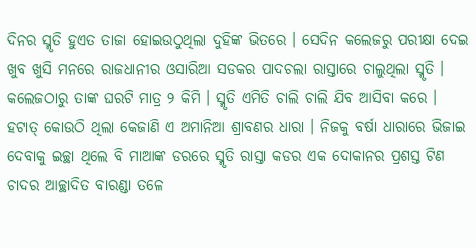ଦିନର ସ୍ମୃତି ହୁଏତ ତାଜା ହୋଇଉଠୁଥିଲା ଦୁହିଙ୍କ ଭିତରେ । ସେଦିନ କଲେଜରୁ ପରୀକ୍ଷା ଦେଇ ଖୁବ ଖୁସି ମନରେ ରାଜଧାନୀର ଓସାରିଆ ସଡକର ପାଦଚଲା ରାସ୍ତାରେ ଚାଲୁଥିଲା ସ୍ମୃତି । କଲେଜଠାରୁ ତାଙ୍କ ଘରଟି ମାତ୍ର ୨ କିମି । ସ୍ମୃତି ଏମିତି ଚାଲି ଚାଲି ଯିବ ଆସିବା କରେ । ହଟାତ୍ କୋଉଠି ଥିଲା କେଜାଣି ଏ ଅମାନିଆ ଶ୍ରାବଣର ଧାରା । ନିଜକୁ ବର୍ଷା ଧାରାରେ ଭିଜାଇ ଦେବାକୁ ଇଚ୍ଛା ଥିଲେ ବି ମାଆଙ୍କ ଡରରେ ସ୍ମୃତି ରାସ୍ତା କଡର ଏକ ଦୋକାନର ପ୍ରଶସ୍ତ ଟିଣ ଚାଦର ଆଚ୍ଛାଦିତ ବାରଣ୍ଡା ତଳେ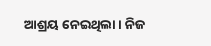ଆଶ୍ରୟ ନେଇଥିଲା । ନିଜ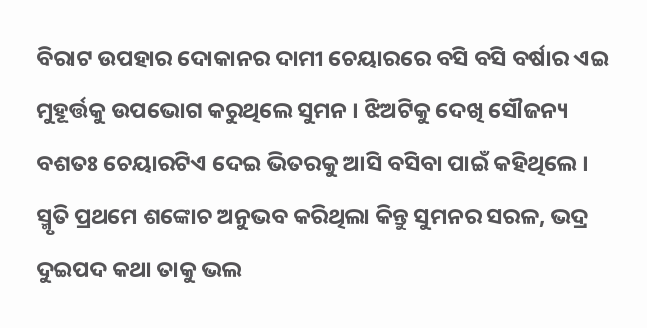ବିରାଟ ଉପହାର ଦୋକାନର ଦାମୀ ଚେୟାରରେ ବସି ବସି ବର୍ଷାର ଏଇ ମୁହୂର୍ତ୍ତକୁ ଉପଭୋଗ କରୁଥିଲେ ସୁମନ । ଝିଅଟିକୁ ଦେଖି ସୌଜନ୍ୟ ବଶତଃ ଚେୟାରଟିଏ ଦେଇ ଭିତରକୁ ଆସି ବସିବା ପାଇଁ କହିଥିଲେ । ସ୍ମୃତି ପ୍ରଥମେ ଶଙ୍କୋଚ ଅନୁଭବ କରିଥିଲା କିନ୍ତୁ ସୁମନର ସରଳ, ଭଦ୍ର ଦୁଇପଦ କଥା ତାକୁ ଭଲ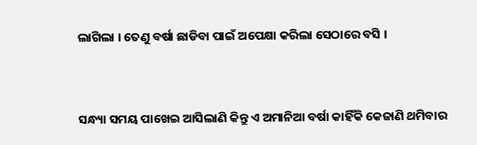ଲାଗିଲା । ତେଣୁ ବର୍ଷା ଛାଡିବା ପାଇଁ ଅପେକ୍ଷା କରିଲା ସେଠାରେ ବସି ।


ସନ୍ଧ୍ୟା ସମୟ ପାଖେଇ ଆସିଲାଣି କିନ୍ତୁ ଏ ଅମାନିଆ ବର୍ଷା କାହିଁକି କେଜାଣି ଥମିବାର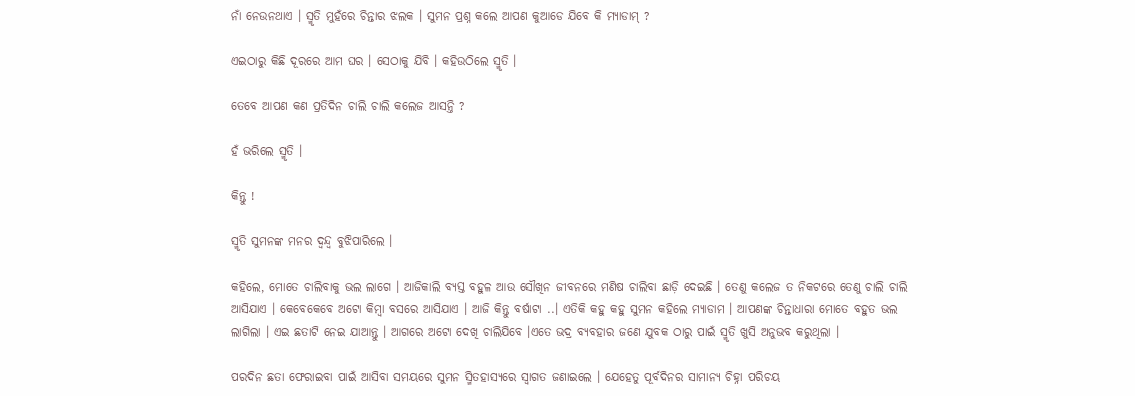ନାଁ ନେଉନଥାଏ । ସ୍ମୃତି ମୁହଁରେ ଚିନ୍ତାର ଝଲକ । ସୁମନ ପ୍ରଶ୍ନ କଲେ ଆପଣ କୁଆଡେ ଯିବେ କି ମ୍ୟାଡାମ୍ ?

ଏଇଠାରୁ କିଛି ଦୂରରେ ଆମ ଘର । ସେଠାକୁ ଯିବି । କହିଉଠିଲେ ସ୍ମୃତି ।

ତେବେ ଆପଣ କଣ ପ୍ରତିଦିନ ଚାଲି ଚାଲି କଲେଜ ଆସନ୍ତି ?

ହଁ ଭରିଲେ ସ୍ମୃତି ।

କିନ୍ତୁ !

ସ୍ମୃତି ସୁମନଙ୍କ ମନର ଦ୍ବନ୍ଦ୍ୱ ବୁଝିପାରିଲେ ।

କହିଲେ, ମୋତେ ଚାଲିବାକୁ ଭଲ ଲାଗେ । ଆଜିକାଲି ବ୍ୟସ୍ତ ବହୁଳ ଆଉ ସୌଖିନ ଜୀବନରେ ମଣିଷ ଚାଲିବା ଛାଡ଼ି ଦେଇଛି । ତେଣୁ କଲେଜ ତ ନିକଟରେ ତେଣୁ ଚାଲି ଚାଲି ଆସିଯାଏ । କେବେକେବେ ଅଟୋ କିମ୍ବା ବସରେ ଆସିଯାଏ । ଆଜି କିନ୍ତୁ ବର୍ଷାଟା ..। ଏତିକି କହୁ କହୁ ସୁମନ କହିଲେ ମ୍ୟାଡାମ । ଆପଣଙ୍କ ଚିନ୍ତାଧାରା ମୋତେ ବହୁତ ଭଲ ଲାଗିଲା । ଏଇ ଛତାଟି ନେଇ ଯାଆନ୍ତୁ । ଆଗରେ ଅଟୋ ଦେଖି ଚାଲିଯିବେ ।ଏତେ ଭଦ୍ର ବ୍ୟବହାର ଜଣେ ଯୁବକ ଠାରୁ ପାଇଁ ସ୍ମୃତି ଖୁସି ଅନୁଭବ କରୁଥିଲା ।

ପରଦିନ ଛତା ଫେରାଇବା ପାଇଁ ଆସିବା ସମୟରେ ସୁମନ ସ୍ମିତହାସ୍ୟରେ ସ୍ୱାଗତ ଜଣାଇଲେ । ଯେହେତୁ ପୂର୍ବଦିନର ସାମାନ୍ୟ ଚିହ୍ନା ପରିଚୟ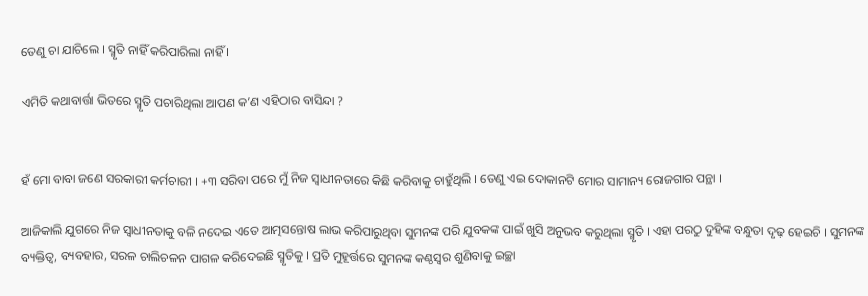ତେଣୁ ଚା ଯାଚିଲେ । ସ୍ମୃତି ନାହିଁ କରିପାରିଲା ନାହିଁ ।

ଏମିତି କଥାବାର୍ତ୍ତା ଭିତରେ ସ୍ମୃତି ପଚାରିଥିଲା ଆପଣ କ’ଣ ଏହିଠାର ବାସିନ୍ଦା ?


ହଁ ମୋ ବାବା ଜଣେ ସରକାରୀ କର୍ମଚାରୀ । +୩ ସରିବା ପରେ ମୁଁ ନିଜ ସ୍ବାଧୀନତାରେ କିଛି କରିବାକୁ ଚାହୁଁଥିଲି । ତେଣୁ ଏଇ ଦୋକାନଟି ମୋର ସାମାନ୍ୟ ରୋଜଗାର ପନ୍ଥା ।

ଆଜିକାଲି ଯୁଗରେ ନିଜ ସ୍ୱାଧୀନତାକୁ ବଳି ନଦେଇ ଏତେ ଆତ୍ମସନ୍ତୋଷ ଲାଭ କରିପାରୁଥିବା ସୁମନଙ୍କ ପରି ଯୁବକଙ୍କ ପାଇଁ ଖୁସି ଅନୁଭବ କରୁଥିଲା ସ୍ମୃତି । ଏହା ପରଠୁ ଦୁହିଙ୍କ ବନ୍ଧୁତା ଦୃଢ଼ ହେଇଚି । ସୁମନଙ୍କ ବ୍ୟକ୍ତିତ୍ୱ, ବ୍ୟବହାର, ସରଳ ଚାଲିଚଳନ ପାଗଳ କରିଦେଇଛି ସ୍ମୃତିକୁ । ପ୍ରତି ମୁହୂର୍ତ୍ତରେ ସୁମନଙ୍କ କଣ୍ଠସ୍ୱର ଶୁଣିବାକୁ ଇଚ୍ଛା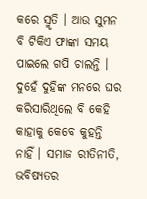କରେ ସ୍ମୃତି । ଆଉ ସୁମନ ବି ଟିକିଏ ଫାଙ୍କା ସମୟ ପାଇଲେ ଗପି ଚାଲନ୍ତି । ଦୁହେଁ ଦୁହିଙ୍କ ମନରେ ଘର କରିସାରିଥିଲେ ବି କେହି କାହାକୁ କେବେ କୁହନ୍ତି ନାହିଁ । ସମାଜ ରୀତିନୀତି, ଭବିଷ୍ୟତର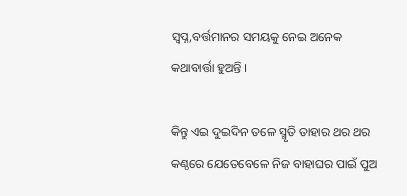ସ୍ୱପ୍ନ,ବର୍ତ୍ତମାନର ସମୟକୁ ନେଇ ଅନେକ କଥାବାର୍ତ୍ତା ହୁଅନ୍ତି ।

କିନ୍ତୁ ଏଇ ଦୁଇଦିନ ତଳେ ସ୍ମୃତି ତାହାର ଥର ଥର କଣ୍ଠରେ ଯେତେବେଳେ ନିଜ ବାହାଘର ପାଇଁ ପୁଅ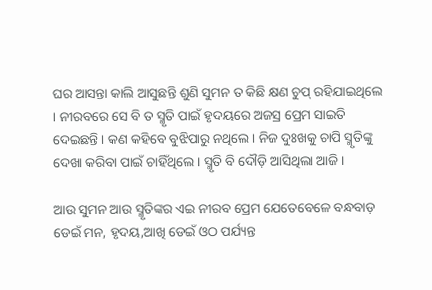ଘର ଆସନ୍ତା କାଲି ଆସୁଛନ୍ତି ଶୁଣି ସୁମନ ତ କିଛି କ୍ଷଣ ଚୁପ୍ ରହିଯାଇଥିଲେ । ନୀରବରେ ସେ ବି ତ ସ୍ମୃତି ପାଇଁ ହୃଦୟରେ ଅଜସ୍ର ପ୍ରେମ ସାଇତି ଦେଇଛନ୍ତି । କଣ କହିବେ ବୁଝିପାରୁ ନଥିଲେ । ନିଜ ଦୁଃଖକୁ ଚାପି ସ୍ମୃତିଙ୍କୁ ଦେଖା କରିବା ପାଇଁ ଚାହିଁଥିଲେ । ସ୍ମୃତି ବି ଦୌଡ଼ି ଆସିଥିଲା ଆଜି ।

ଆଉ ସୁମନ ଆଉ ସ୍ମୃତିଙ୍କର ଏଇ ନୀରବ ପ୍ରେମ ଯେତେବେଳେ ବନ୍ଧବାଡ଼ ଡେଇଁ ମନ, ହୃଦୟ,ଆଖି ଡେଇଁ ଓଠ ପର୍ଯ୍ୟନ୍ତ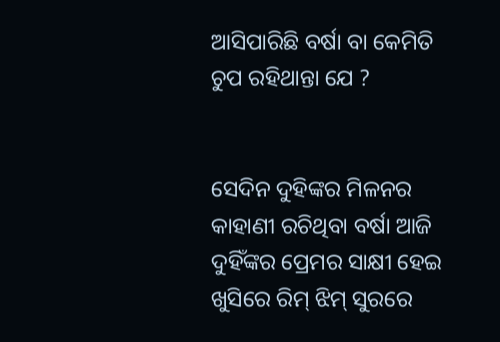ଆସିପାରିଛି ବର୍ଷା ବା କେମିତି ଚୁପ ରହିଥାନ୍ତା ଯେ ?


ସେଦିନ ଦୁହିଙ୍କର ମିଳନର କାହାଣୀ ରଚିଥିବା ବର୍ଷା ଆଜି ଦୁହିଁଙ୍କର ପ୍ରେମର ସାକ୍ଷୀ ହେଇ ଖୁସିରେ ରିମ୍ ଝିମ୍ ସୁରରେ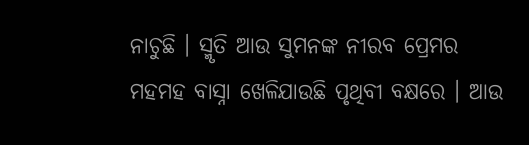ନାଚୁଛି । ସ୍ମୃତି ଆଉ ସୁମନଙ୍କ ନୀରବ ପ୍ରେମର ମହମହ ବାସ୍ନା ଖେଳିଯାଉଛି ପୃଥିବୀ ବକ୍ଷରେ । ଆଉ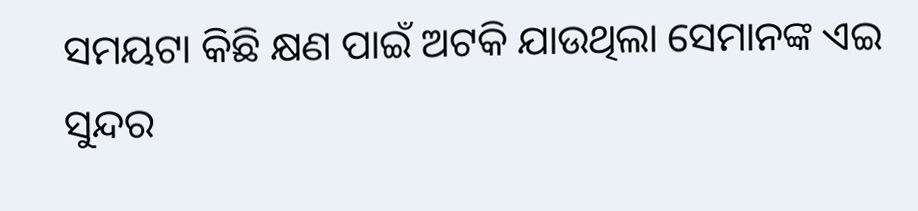ସମୟଟା କିଛି କ୍ଷଣ ପାଇଁ ଅଟକି ଯାଉଥିଲା ସେମାନଙ୍କ ଏଇ ସୁନ୍ଦର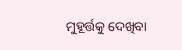ମୁହୂର୍ତ୍ତକୁ ଦେଖିବା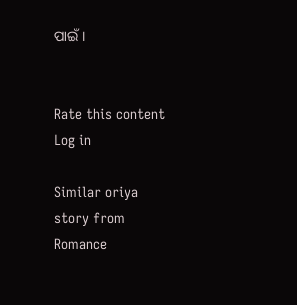ପାଇଁ ।


Rate this content
Log in

Similar oriya story from Romance